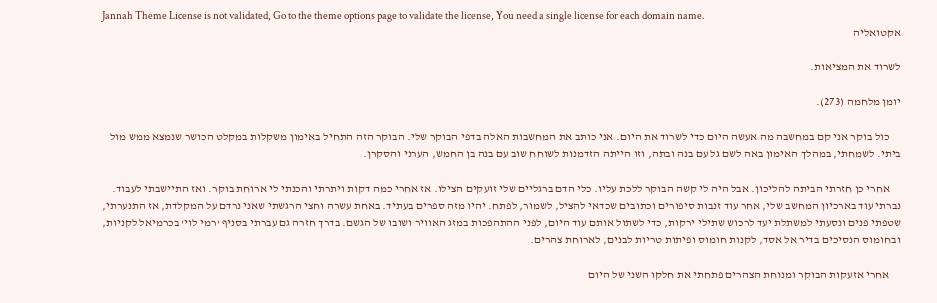Jannah Theme License is not validated, Go to the theme options page to validate the license, You need a single license for each domain name.
אקטואליה

לשרוד את המציאות.

יומן מלחמה (273).

     כול בוקר אני קם במחשבה מה אעשה היום כדי לשרוד את היום. אני כותב את המחשבות האלה בדפי הבוקר שלי. הבוקר הזה התחיל באימון משקלות במקלט הכושר שנמצא ממש מול ביתי. לשמחתי, במהלך האימון באה לשם גל עם בנה ובתה, וזו הייתה הזדמנות לשוחח שוב עם בנה בן החמש, הערני והסקרן.

     אחרי כן חזרתי הביתה להליכון. אבל היה לי קשה הבוקר ללכת עליו. כלי הדם ברגליים שלי זועקים הצילו. אז אחרי כמה דקות ויתרתי והכנתי לי ארוחת בוקר. ואז התיישבתי לעבוד. נברתי עוד בארכיון המחשב שלי, אחר עוד זנבות סיפורים וכתובים שכדאי להציל, לשמור, לפתח. יהיו מזה ספרים בעתיד. באחת עשרה וחצי הרגשתי שאני נרדם על המקלדת, אז התנערתי, שטפתי פנים ונסעתי למשתלת יעד לרכוש שתילי ירקות, כדי לשתול אותם עוד היום, לפני ההתהפכות במזג האוויר ושובו של הגשם. בדרך חזרה גם עברתי בסניף 'רמי לוי' בכרמיאל לקניות, ובחומוס הנסיכים בדיר אל אסד, לקנות חומוס ופיתות טריות לבנים, לארוחת צהרים.

     אחרי אזעקות הבוקר ומנוחת הצהרים פתחתי את חלקו השני של היום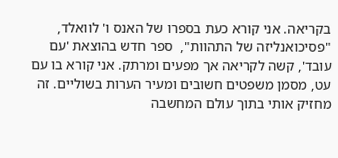בקריאה. אני קורא כעת בספרו של האנס ו' לוואלד, "פסיכואנליזה של התהוות",  ספר חדש בהוצאת 'עם עובד', קשה לקריאה אך מפעים ומרתק. אני קורא בו עם עט, מסמן משפטים חשובים ומעיר הערות בשוליים. זה מחזיק אותי בתוך עולם המחשבה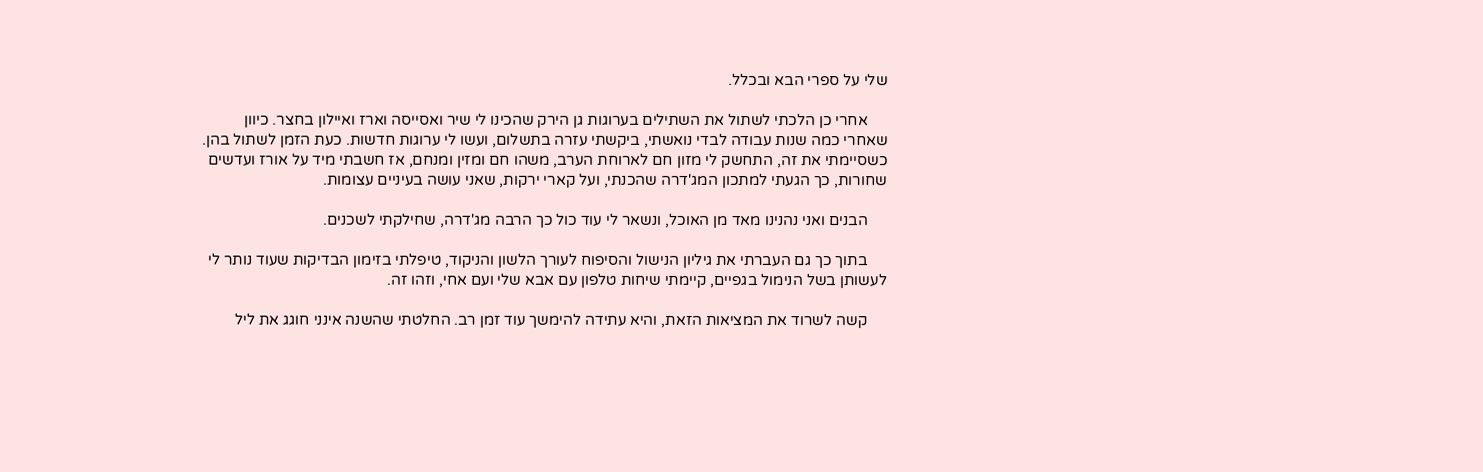שלי על ספרי הבא ובכלל.

     אחרי כן הלכתי לשתול את השתילים בערוגות גן הירק שהכינו לי שיר ואסייסה וארז ואיילון בחצר. כיוון שאחרי כמה שנות עבודה לבדי נואשתי, ביקשתי עזרה בתשלום, ועשו לי ערוגות חדשות. כעת הזמן לשתול בהן. כשסיימתי את זה, התחשק לי מזון חם לארוחת הערב, משהו חם ומזין ומנחם, אז חשבתי מיד על אורז ועדשים שחורות, כך הגעתי למתכון המג'דרה שהכנתי, ועל קארי ירקות, שאני עושה בעיניים עצומות.

     הבנים ואני נהנינו מאד מן האוכל, ונשאר לי עוד כול כך הרבה מג'דרה, שחילקתי לשכנים.

     בתוך כך גם העברתי את גיליון הנישול והסיפוח לעורך הלשון והניקוד, טיפלתי בזימון הבדיקות שעוד נותר לי לעשותן בשל הנימול בגפיים, קיימתי שיחות טלפון עם אבא שלי ועם אחי, וזהו זה.

     קשה לשרוד את המציאות הזאת, והיא עתידה להימשך עוד זמן רב. החלטתי שהשנה אינני חוגג את ליל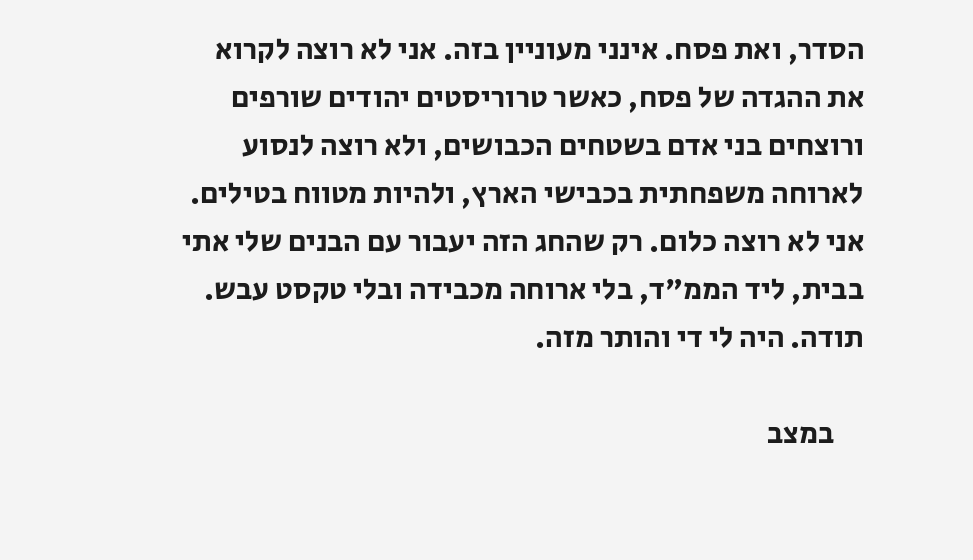הסדר, ואת פסח. אינני מעוניין בזה. אני לא רוצה לקרוא את ההגדה של פסח, כאשר טרוריסטים יהודים שורפים ורוצחים בני אדם בשטחים הכבושים, ולא רוצה לנסוע לארוחה משפחתית בכבישי הארץ, ולהיות מטווח בטילים. אני לא רוצה כלום. רק שהחג הזה יעבור עם הבנים שלי אתי בבית, ליד הממ"ד, בלי ארוחה מכבידה ובלי טקסט עבש. תודה. היה לי די והותר מזה.

     במצב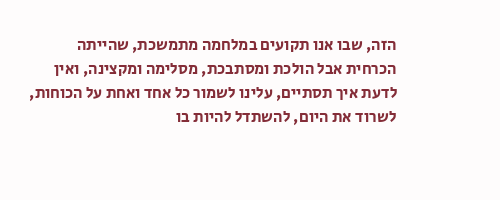הזה, שבו אנו תקועים במלחמה מתמשכת, שהייתה הכרחית אבל הולכת ומסתבכת, מסלימה ומקצינה, ואין לדעת איך תסתיים, עלינו לשמור כל אחד ואחת על הכוחות, לשרוד את היום, להשתדל להיות בו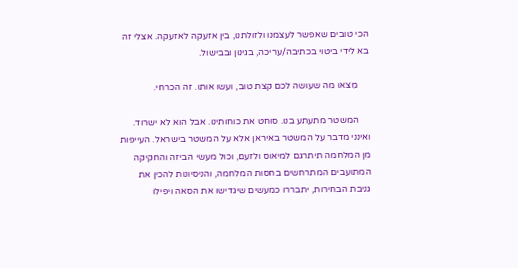הכי טובים שאפשר לעצמנו ולזולתנו, בין אזעקה לאזעקה. אצלי זה בא לידי ביטוי בכתיבה/עריכה, בגינון ובבישול.

     מִצאו מה שעושה לכם קצת טוב, ועשו אותו. זה הכרחי.

     המשטר מתעתע בנו. סוחט את כוחותינו. אבל הוא לא ישרוד. ואינני מדבר על המשטר באיראן אלא על המשטר בישראל. העייפות מן המלחמה תיתרגם למיאוס ולזעם, וכול מעשי הביזה והחקיקה המתועבים המתרחשים בחסות המלחמה, והניסיונות להכין את גניבת הבחירות, יתבררו כמעשים שיגדישו את הסאה ויפילו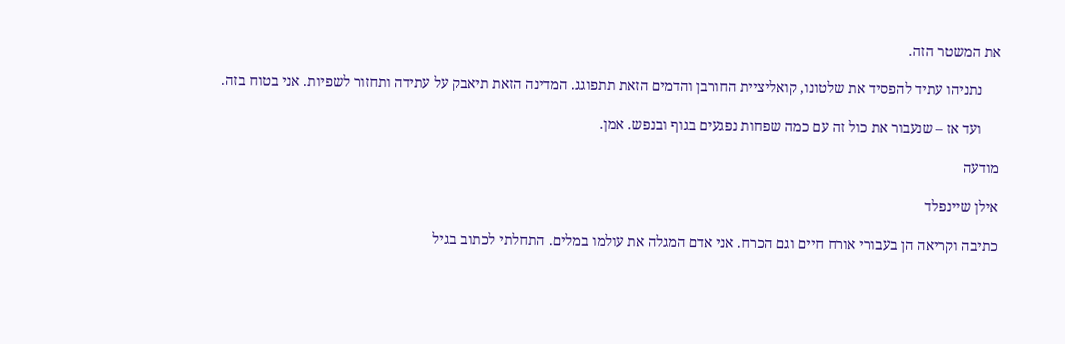את המשטר הזה.

     נתניהו עתיד להפסיד את שלטונו, קואליציית החורבן והדמים הזאת תתפוגג. המדינה הזאת תיאבק על עתידה ותחזור לשפיות. אני בטוח בזה.

     ועד אז – שנעבור את כול זה עם כמה שפחות נפגעים בגוף ובנפש. אמן.

מודעה

אילן שיינפלד

כתיבה וקריאה הן בעבורי אורח חיים וגם הכרח. אני אדם המגלה את עולמו במלים. התחלתי לכתוב בגיל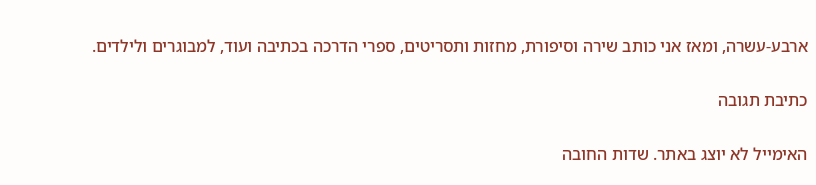ארבע-עשרה, ומאז אני כותב שירה וסיפורת, מחזות ותסריטים, ספרי הדרכה בכתיבה ועוד, למבוגרים ולילדים.

כתיבת תגובה

האימייל לא יוצג באתר. שדות החובה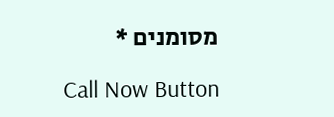מסומנים *

Call Now Button